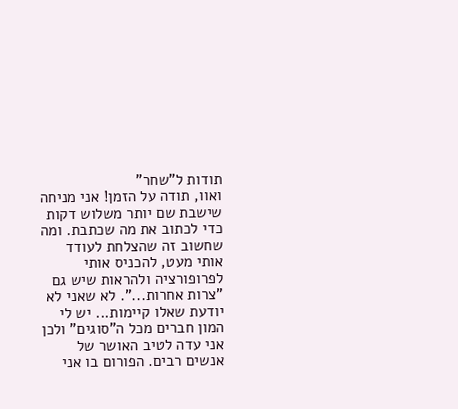תודות ל"שחר"
ואוו, תודה על הזמן! אני מניחה שישבת שם יותר משלוש דקות כדי לכתוב את מה שכתבת. ומה שחשוב זה שהצלחת לעודד אותי מעט, להכניס אותי לפרופורציה ולהראות שיש גם "צרות אחרות...". לא שאני לא יודעת שאלו קיימות... יש לי המון חברים מכל ה"סוגים" ולכן אני עדה לטיב האושר של אנשים רבים. הפורום בו אני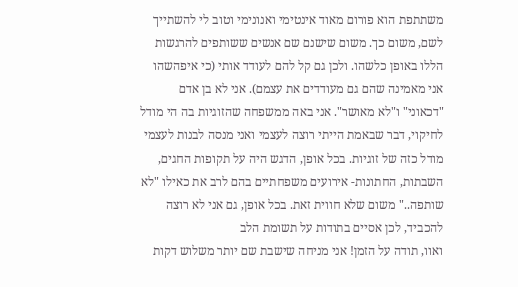משתתפת הוא פורום מאוד אינטימי ואנונימי וטוב לי להשתייך לשם, משום כך. משום שישנם שם אנשים ששותפים להרגשות הללו באופן כלשהו. ולכן גם קל להם לעודד אותי (כי איפהשהו אני מאמינה שהם גם מעודדים את עצמם). אני לא בן אדם "דכאוני" ו"לא מאושר". אני באה ממשפחה שהזוגיות בה הי מודל לחיקוי, דבר שבאמת הייתי רוצה לעצמי ואני מנסה לבנות לעצמי מודל כזה של זוגיות. בכל אופן, הדגש היה על תקופות החגים, השבתות, החתונות- אירועים משפחתיים בהם לרב את כאילו "לא שותפה.." משום שלא חווית זאת. בכל אופן, גם אני לא רוצה להכביד, לכן אסיים בתודות על תשומת הלב
ואוו, תודה על הזמן! אני מניחה שישבת שם יותר משלוש דקות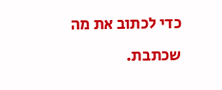כדי לכתוב את מה שכתבת.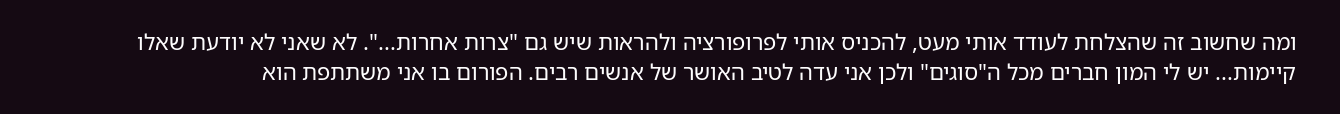ומה שחשוב זה שהצלחת לעודד אותי מעט, להכניס אותי לפרופורציה ולהראות שיש גם "צרות אחרות...". לא שאני לא יודעת שאלו קיימות... יש לי המון חברים מכל ה"סוגים" ולכן אני עדה לטיב האושר של אנשים רבים. הפורום בו אני משתתפת הוא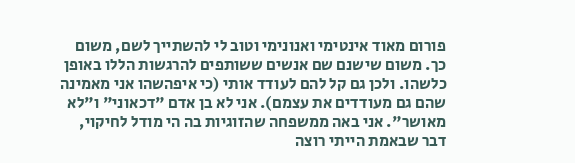פורום מאוד אינטימי ואנונימי וטוב לי להשתייך לשם, משום כך. משום שישנם שם אנשים ששותפים להרגשות הללו באופן כלשהו. ולכן גם קל להם לעודד אותי (כי איפהשהו אני מאמינה שהם גם מעודדים את עצמם). אני לא בן אדם "דכאוני" ו"לא מאושר". אני באה ממשפחה שהזוגיות בה הי מודל לחיקוי, דבר שבאמת הייתי רוצה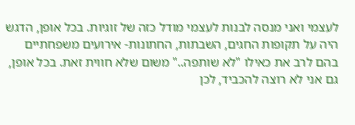לעצמי ואני מנסה לבנות לעצמי מודל כזה של זוגיות. בכל אופן, הדגש היה על תקופות החגים, השבתות, החתונות- אירועים משפחתיים בהם לרב את כאילו "לא שותפה.." משום שלא חווית זאת. בכל אופן, גם אני לא רוצה להכביד, לכן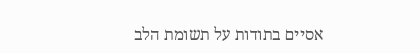אסיים בתודות על תשומת הלב